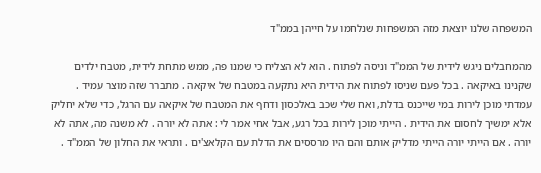המשפחה שלנו יוצאת מזה המשפחות שנלחמו על חייהן בממ"ד

מהמחבלים ניגש לידית של הממ"ד וניסה לפתוח . הוא לא הצליח כי שמנו פה, ממש מתחת לידית, מטבח ילדים שקנינו באיקאה . בכל פעם שניסו לפתוח את הידית היא נתקעה במטבח של איקאה . מתברר שזה מוצר עמיד . עמדתי מוכן לירות במי שייכנס בדלת, ואח שלי שכב באלכסון ודחף את המטבח של איקאה עם הרגל, כדי שלא יחליק אלא ימשיך לחסום את הידית . הייתי מוכן לירות בכל רגע, אבל אחי אמר לי : אתה לא יורה . לא משנה מה, אתה לא יורה . אם הייתי יורה הייתי מדליק אותם והם היו מרססים את הדלת עם הקלאצ'ים . ותראי את החלון של הממ"ד .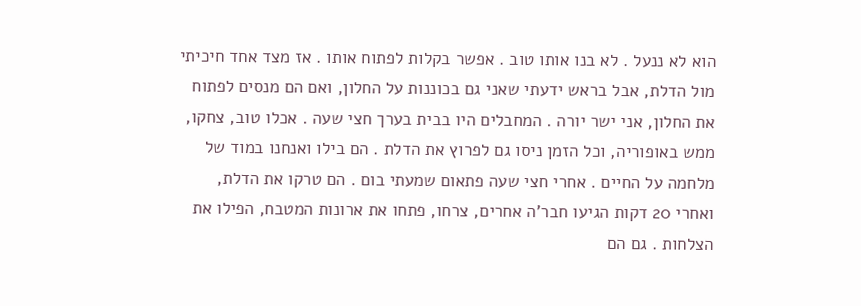הוא לא ננעל . לא בנו אותו טוב . אפשר בקלות לפתוח אותו . אז מצד אחד חיכיתי מול הדלת, אבל בראש ידעתי שאני גם בכוננות על החלון, ואם הם מנסים לפתוח את החלון, אני ישר יורה . המחבלים היו בבית בערך חצי שעה . אכלו טוב, צחקו, ממש באופוריה, וכל הזמן ניסו גם לפרוץ את הדלת . הם בילו ואנחנו במוד של מלחמה על החיים . אחרי חצי שעה פתאום שמעתי בום . הם טרקו את הדלת, ואחרי 20 דקות הגיעו חבר'ה אחרים, צרחו, פתחו את ארונות המטבח, הפילו את הצלחות . גם הם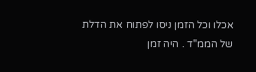אכלו וכל הזמן ניסו לפתוח את הדלת של הממ"ד . היה זמן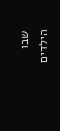שבו הילדים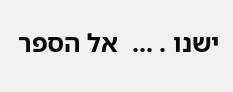ישנו . ...  אל הספר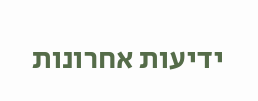ידיעות אחרונות